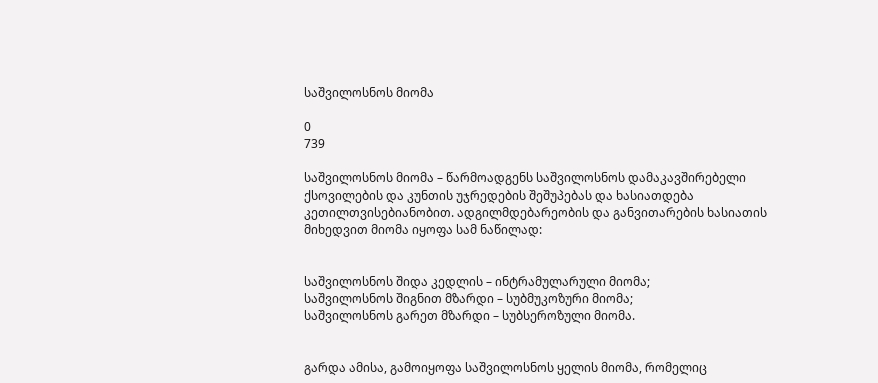საშვილოსნოს მიომა

0
739

საშვილოსნოს მიომა – წარმოადგენს საშვილოსნოს დამაკავშირებელი ქსოვილების და კუნთის უჯრედების შეშუპებას და ხასიათდება კეთილთვისებიანობით. ადგილმდებარეობის და განვითარების ხასიათის მიხედვით მიომა იყოფა სამ ნაწილად:


საშვილოსნოს შიდა კედლის – ინტრამულარული მიომა;
საშვილოსნოს შიგნით მზარდი – სუბმუკოზური მიომა;
საშვილოსნოს გარეთ მზარდი – სუბსეროზული მიომა.


გარდა ამისა, გამოიყოფა საშვილოსნოს ყელის მიომა, რომელიც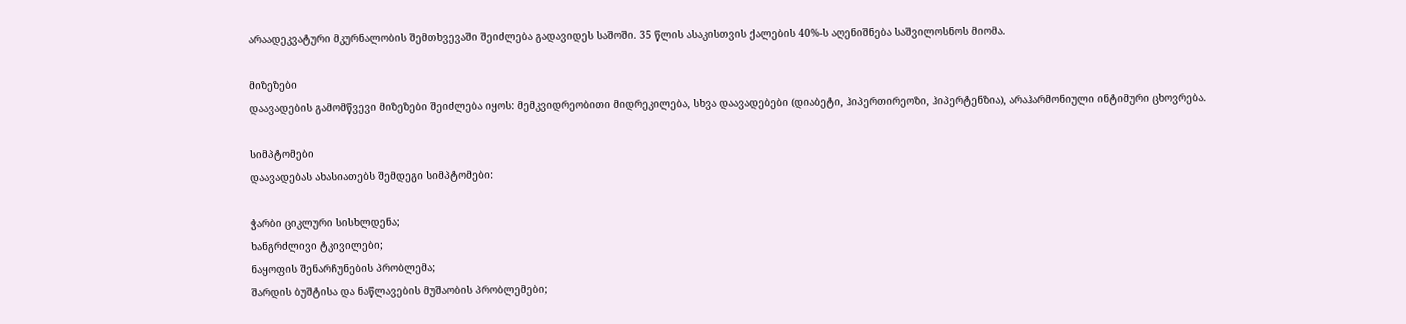არაადეკვატური მკურნალობის შემთხვევაში შეიძლება გადავიდეს საშოში. 35 წლის ასაკისთვის ქალების 40%-ს აღენიშნება საშვილოსნოს მიომა.

მიზეზები
დაავადების გამომწვევი მიზეზები შეიძლება იყოს: მემკვიდრეობითი მიდრეკილება, სხვა დაავადებები (დიაბეტი, ჰიპერთირეოზი, ჰიპერტენზია), არაჰარმონიული ინტიმური ცხოვრება.

სიმპტომები
დაავადებას ახასიათებს შემდეგი სიმპტომები:

ჭარბი ციკლური სისხლდენა;
ხანგრძლივი ტკივილები;
ნაყოფის შენარჩუნების პრობლემა;
შარდის ბუშტისა და ნაწლავების მუშაობის პრობლემები;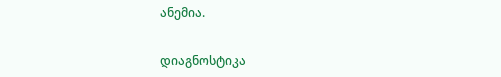ანემია.


დიაგნოსტიკა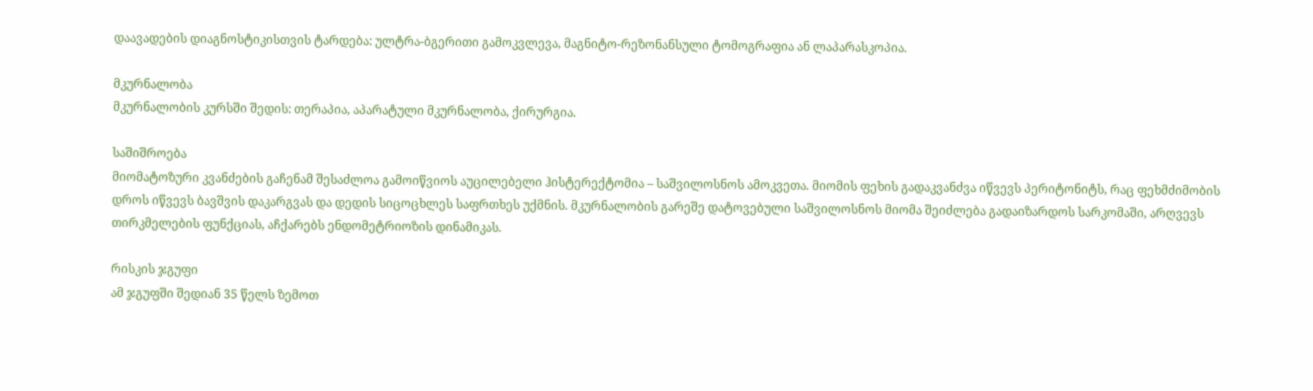დაავადების დიაგნოსტიკისთვის ტარდება: ულტრა-ბგერითი გამოკვლევა, მაგნიტო-რეზონანსული ტომოგრაფია ან ლაპარასკოპია.

მკურნალობა
მკურნალობის კურსში შედის: თერაპია, აპარატული მკურნალობა, ქირურგია.

საშიშროება
მიომატოზური კვანძების გაჩენამ შესაძლოა გამოიწვიოს აუცილებელი ჰისტერექტომია – საშვილოსნოს ამოკვეთა. მიომის ფეხის გადაკვანძვა იწვევს პერიტონიტს, რაც ფეხმძიმობის დროს იწვევს ბავშვის დაკარგვას და დედის სიცოცხლეს საფრთხეს უქმნის. მკურნალობის გარეშე დატოვებული საშვილოსნოს მიომა შეიძლება გადაიზარდოს სარკომაში, არღვევს თირკმელების ფუნქციას, აჩქარებს ენდომეტრიოზის დინამიკას.

რისკის ჯგუფი
ამ ჯგუფში შედიან 35 წელს ზემოთ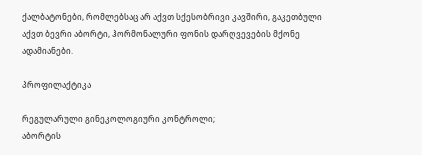ქალბატონები, რომლებსაც არ აქვთ სქესობრივი კავშირი, გაკეთბული აქვთ ბევრი აბორტი, ჰორმონალური ფონის დარღვევების მქონე ადამიანები.

პროფილაქტიკა

რეგულარული გინეკოლოგიური კონტროლი;
აბორტის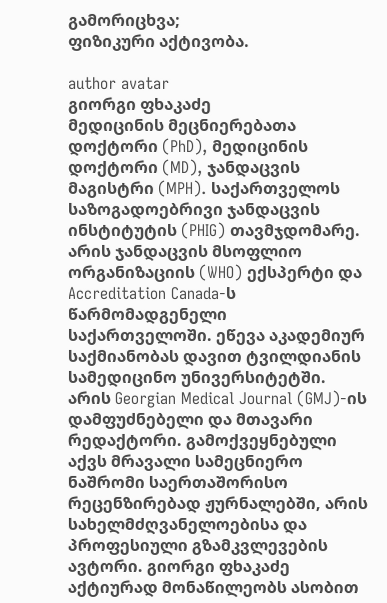გამორიცხვა;
ფიზიკური აქტივობა.

author avatar
გიორგი ფხაკაძე
მედიცინის მეცნიერებათა დოქტორი (PhD), მედიცინის დოქტორი (MD), ჯანდაცვის მაგისტრი (MPH). საქართველოს საზოგადოებრივი ჯანდაცვის ინსტიტუტის (PHIG) თავმჯდომარე. არის ჯანდაცვის მსოფლიო ორგანიზაციის (WHO) ექსპერტი და Accreditation Canada-ს წარმომადგენელი საქართველოში. ეწევა აკადემიურ საქმიანობას დავით ტვილდიანის სამედიცინო უნივერსიტეტში. არის Georgian Medical Journal (GMJ)-ის დამფუძნებელი და მთავარი რედაქტორი. გამოქვეყნებული აქვს მრავალი სამეცნიერო ნაშრომი საერთაშორისო რეცენზირებად ჟურნალებში, არის სახელმძღვანელოებისა და პროფესიული გზამკვლევების ავტორი. გიორგი ფხაკაძე აქტიურად მონაწილეობს ასობით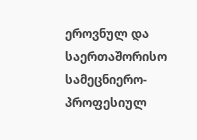ეროვნულ და საერთაშორისო სამეცნიერო-პროფესიულ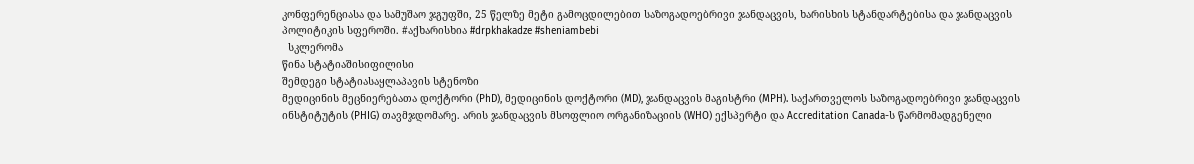კონფერენციასა და სამუშაო ჯგუფში, 25 წელზე მეტი გამოცდილებით საზოგადოებრივი ჯანდაცვის, ხარისხის სტანდარტებისა და ჯანდაცვის პოლიტიკის სფეროში. #აქხარისხია #drpkhakadze #sheniambebi
  სკლერომა
წინა სტატიაშისიფილისი
შემდეგი სტატიასაყლაპავის სტენოზი
მედიცინის მეცნიერებათა დოქტორი (PhD), მედიცინის დოქტორი (MD), ჯანდაცვის მაგისტრი (MPH). საქართველოს საზოგადოებრივი ჯანდაცვის ინსტიტუტის (PHIG) თავმჯდომარე. არის ჯანდაცვის მსოფლიო ორგანიზაციის (WHO) ექსპერტი და Accreditation Canada-ს წარმომადგენელი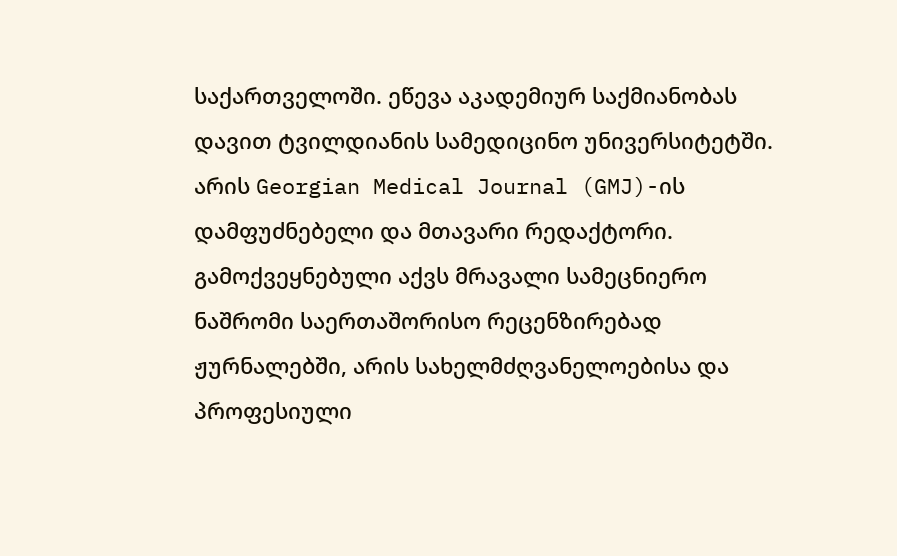საქართველოში. ეწევა აკადემიურ საქმიანობას დავით ტვილდიანის სამედიცინო უნივერსიტეტში. არის Georgian Medical Journal (GMJ)-ის დამფუძნებელი და მთავარი რედაქტორი. გამოქვეყნებული აქვს მრავალი სამეცნიერო ნაშრომი საერთაშორისო რეცენზირებად ჟურნალებში, არის სახელმძღვანელოებისა და პროფესიული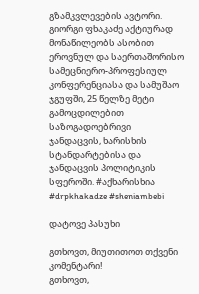გზამკვლევების ავტორი. გიორგი ფხაკაძე აქტიურად მონაწილეობს ასობით ეროვნულ და საერთაშორისო სამეცნიერო-პროფესიულ კონფერენციასა და სამუშაო ჯგუფში, 25 წელზე მეტი გამოცდილებით საზოგადოებრივი ჯანდაცვის, ხარისხის სტანდარტებისა და ჯანდაცვის პოლიტიკის სფეროში. #აქხარისხია #drpkhakadze #sheniambebi

დატოვე პასუხი

გთხოვთ, მიუთითოთ თქვენი კომენტარი!
გთხოვთ,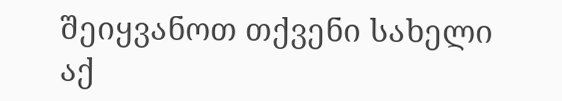შეიყვანოთ თქვენი სახელი აქ